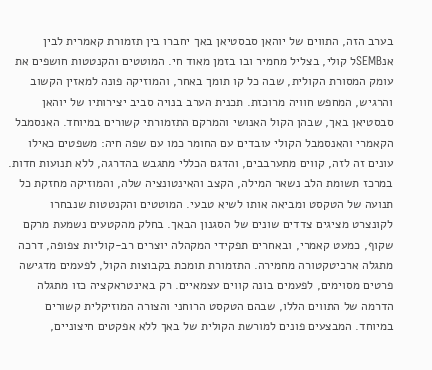בערב הזה, התווים של יוהאן סבסטיאן באך יחברו בין תזמורת קאמרית לבין אנSEMBל קולי, בצליל מחמיר ובו בזמן מאוד חי. המוטטים והקנטטות חושפים את עומק המסורת הקולית, שבה כל קו תומך באחר, והמוזיקה פונה למאזין הקשוב והרגיש, המחפש חוויה מרוכזת. תכנית הערב בנויה סביב יצירותיו של יוהאן סבסטיאן באך, שבהן הקול האנושי והמרקם התזמורתי קשורים במיוחד. האנסמבל הקאמרי והאנסמבל הקולי עובדים עם החומר כמו עם שפה חיה: משפטים כאילו עונים זה לזה, קווים מתערבבים, והדגם הכללי מתגבש בהדרגה, ללא תנועות חדות. במרכז תשומת הלב נשאר המילה, הקצב והאינטונציה שלה, והמוזיקה מחזקת כל תנועה של הטקסט ומביאה אותו לשיא טבעי. המוטטים והקנטטות שנבחרו לקונצרט מציגים צדדים שונים של הסגנון הבאך. בחלק מהקטעים נשמעת מרקם שקוף, כמעט קאמרי, ובאחרים תפקידי המקהלה יוצרים רב-קוליות צפופה, דרכה מתגלה ארכיטקטורה מחמירה. התזמורת תומכת בקבוצות הקול, לפעמים מדגישה פרטים מסוימים, לפעמים בונה קווים עצמאיים. רק באינטראקציה כזו מתגלה הדרמה של התווים הללו, שבהם הטקסט הרוחני והצורה המוזיקלית קשורים במיוחד. המבצעים פונים למורשת הקולית של באך ללא אפקטים חיצוניים,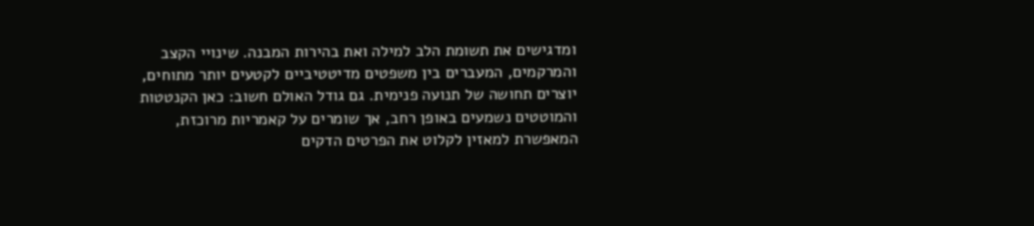ומדגישים את תשומת הלב למילה ואת בהירות המבנה. שינויי הקצב והמרקמים, המעברים בין משפטים מדיטטיביים לקטעים יותר מתוחים, יוצרים תחושה של תנועה פנימית. גם גודל האולם חשוב: כאן הקנטטות והמוטטים נשמעים באופן רחב, אך שומרים על קאמריות מרוכזת, המאפשרת למאזין לקלוט את הפרטים הדקים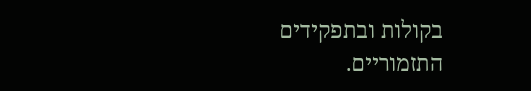בקולות ובתפקידים התזמוריים.